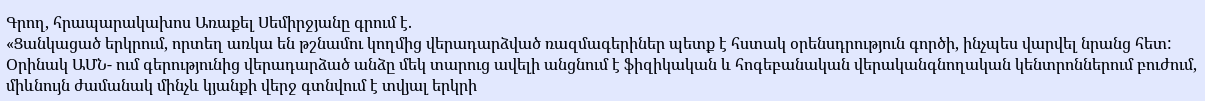Գրող, հրապարակախոս Առաքել Սեմիրջյանը գրում է.
«Ցանկացած երկրում, որտեղ առկա են թշնամու կողմից վերադարձված ռազմագերիներ պետք է հստակ օրենսդրություն գործի, ինչպես վարվել նրանց հետ:
Օրինակ ԱՄՆ- ում գերությունից վերադարձած անձը մեկ տարուց ավելի անցնում է ֆիզիկական և հոգեբանական վերականգնողական կենտրոններում բուժում, միևնույն ժամանակ մինչև կյանքի վերջ գտնվում է տվյալ երկրի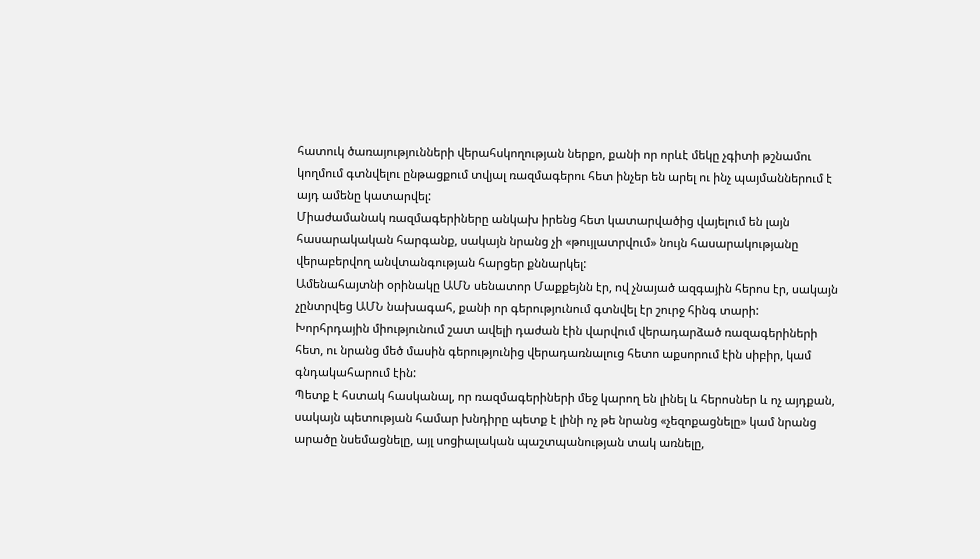հատուկ ծառայությունների վերահսկողության ներքո, քանի որ որևէ մեկը չգիտի թշնամու կողմում գտնվելու ընթացքում տվյալ ռազմագերու հետ ինչեր են արել ու ինչ պայմաններում է այդ ամենը կատարվել:
Միաժամանակ ռազմագերիները անկախ իրենց հետ կատարվածից վայելում են լայն հասարակական հարգանք, սակայն նրանց չի «թույլատրվում» նույն հասարակությանը վերաբերվող անվտանգության հարցեր քննարկել:
Ամենահայտնի օրինակը ԱՄՆ սենատոր Մաքքեյնն էր, ով չնայած ազգային հերոս էր, սակայն չընտրվեց ԱՄՆ նախագահ, քանի որ գերությունում գտնվել էր շուրջ հինգ տարի:
Խորհրդային միությունում շատ ավելի դաժան էին վարվում վերադարձած ռազագերիների հետ, ու նրանց մեծ մասին գերությունից վերադառնալուց հետո աքսորում էին սիբիր, կամ գնդակահարում էին:
Պետք է հստակ հասկանալ, որ ռազմագերիների մեջ կարող են լինել և հերոսներ և ոչ այդքան, սակայն պետության համար խնդիրը պետք է լինի ոչ թե նրանց «չեզոքացնելը» կամ նրանց արածը նսեմացնելը, այլ սոցիալական պաշտպանության տակ առնելը,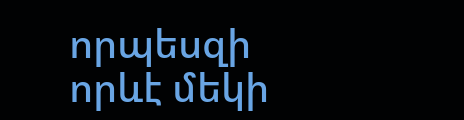որպեսզի որևէ մեկի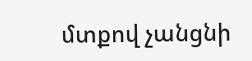մտքով չանցնի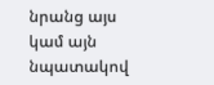նրանց այս կամ այն նպատակով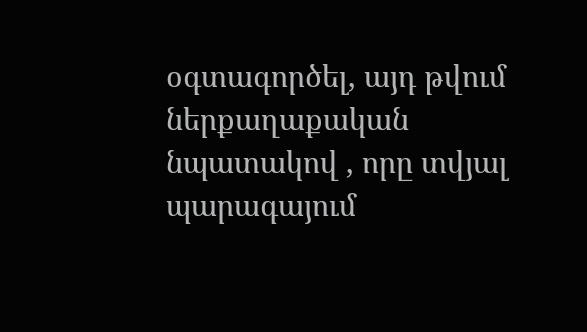օգտագործել, այդ թվում ներքաղաքական նպատակով , որը տվյալ պարագայում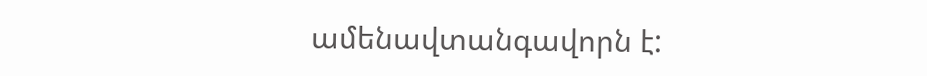ամենավտանգավորն է: